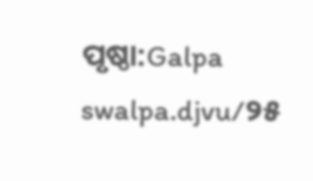ପୃଷ୍ଠା:Galpa swalpa.djvu/୨୫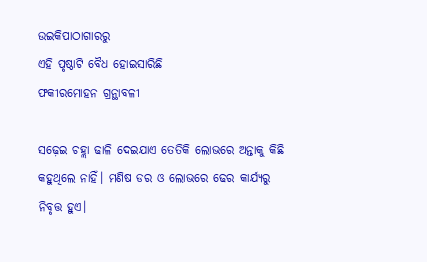ଉଇକିପାଠାଗାର‌ରୁ
ଏହି ପୃଷ୍ଠାଟି ବୈଧ ହୋଇସାରିଛି
ଫକୀରମୋହନ ଗ୍ରନ୍ଥାବଳୀ

ସଢ଼େଇ ଚହ୍ଲା ଢାଳି ଦେଇଯାଏ ତେତିକି ଲୋଭରେ ଅନ୍ତାକୁ କିଛି କହୁଥିଲେ ନାହିଁ। ମଣିଷ ଡର ଓ ଲୋଭରେ ଢେର କାର୍ଯ୍ୟରୁ ନିବୃତ୍ତ ହୁଏ।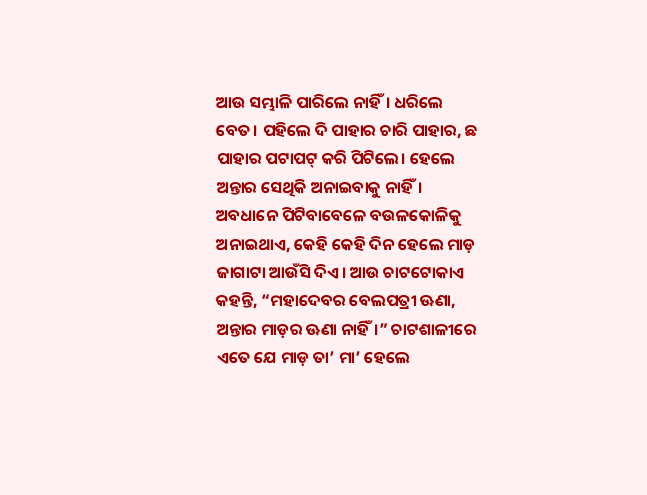ଆଉ ସମ୍ଭାଳି ପାରିଲେ ନାହିଁ। ଧରିଲେ ବେତ। ପହିଲେ ଦି ପାହାର ଚାରି ପାହାର, ଛ ପାହାର ପଟାପଟ୍ କରି ପିଟିଲେ। ହେଲେ ଅନ୍ତାର ସେଥିକି ଅନାଇବାକୁ ନାହିଁ। ଅବଧାନେ ପିଟିବାବେଳେ ବଉଳକୋଳିକୁ ଅନାଇଥାଏ, କେହି କେହି ଦିନ ହେଲେ ମାଡ଼ ଜାଗାଟା ଆଉଁସି ଦିଏ। ଆଉ ଚାଟଟୋକାଏ କହନ୍ତି, “ମହାଦେବର ବେଲପତ୍ରୀ ଊଣା, ଅନ୍ତାର ମାଡ଼ର ଊଣା ନାହିଁ।” ଚାଟଶାଳୀରେ ଏତେ ଯେ ମାଡ଼ ତା’ ମା’ ହେଲେ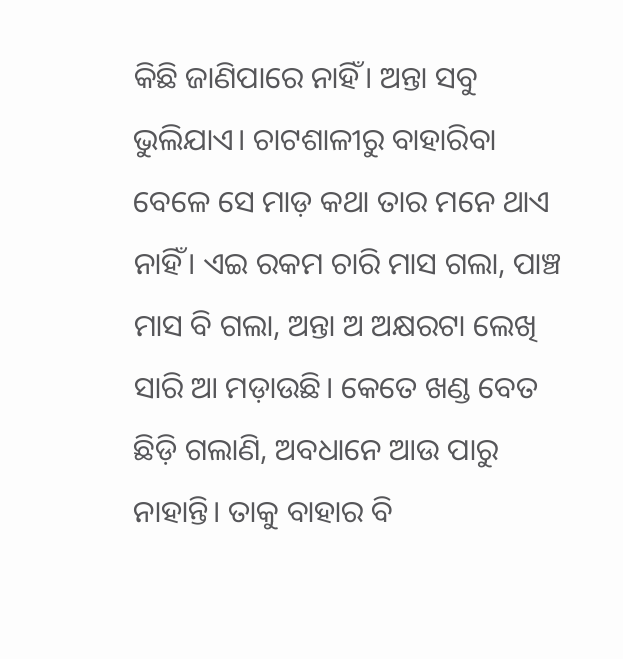କିଛି ଜାଣିପାରେ ନାହିଁ। ଅନ୍ତା ସବୁ ଭୁଲିଯାଏ। ଚାଟଶାଳୀରୁ ବାହାରିବା ବେଳେ ସେ ମାଡ଼ କଥା ତାର ମନେ ଥାଏ ନାହିଁ। ଏଇ ରକମ ଚାରି ମାସ ଗଲା, ପାଞ୍ଚ ମାସ ବି ଗଲା, ଅନ୍ତା ଅ ଅକ୍ଷରଟା ଲେଖି ସାରି ଆ ମଡ଼ାଉଛି। କେତେ ଖଣ୍ଡ ବେତ ଛିଡ଼ି ଗଲାଣି, ଅବଧାନେ ଆଉ ପାରୁ ନାହାନ୍ତି। ତାକୁ ବାହାର ବି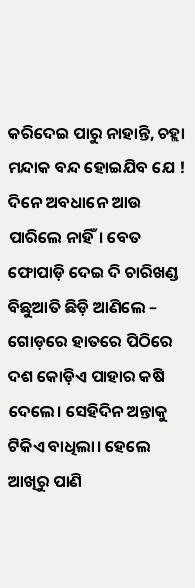କରିଦେଇ ପାରୁ ନାହାନ୍ତି, ଚହ୍ଲା ମନ୍ଦାକ ବନ୍ଦ ହୋଇଯିବ ଯେ ! ଦିନେ ଅବଧାନେ ଆଉ ପାରିଲେ ନାହିଁ। ବେତ ଫୋପାଡ଼ି ଦେଇ ଦି ଚାରିଖଣ୍ଡ ବିଛୁଆତି ଛିଡ଼ି ଆଣିଲେ – ଗୋଡ଼ରେ ହାତରେ ପିଠିରେ ଦଶ କୋଡ଼ିଏ ପାହାର କଷି ଦେଲେ। ସେହିଦିନ ଅନ୍ତାକୁ ଟିକିଏ ବାଧିଲା। ହେଲେ ଆଖିରୁ ପାଣି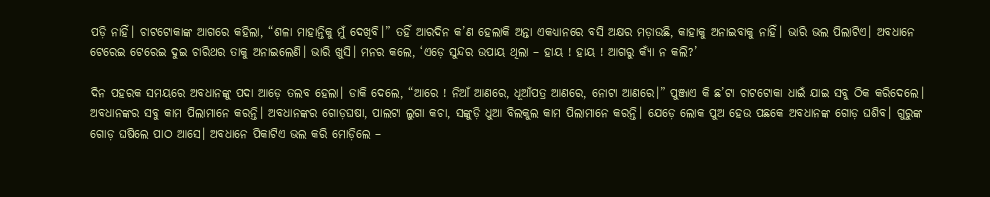ପଡ଼ି ନାହିଁ। ଚାଟଟୋକାଙ୍କ ଆଗରେ କହିଲା, “ଶଳା ମାହାନ୍ତିକୁ ମୁଁ ଦେଖିବି।” ତହିଁ ଆରଦିନ କ’ଣ ହେଲାକି ଅନ୍ତା ଏକଧ୍ୟାନରେ ବସି ଅକ୍ଷର ମଡ଼ାଉଛି, କାହାକୁ ଅନାଇବାକୁ ନାହିଁ। ଭାରି ଭଲ ପିଲାଟିଏ। ଅବଧାନେ ଟେରେଇ ଟେରେଇ ଦୁଇ ଚାରିଥର ତାକୁ ଅନାଇଲେଣି। ଭାରି ଖୁସି। ମନର କଲେ, ‘ଏଡ଼େ ସୁନ୍ଦର ଉପାୟ ଥିଲା – ହାୟ ! ହାୟ ! ଆଗରୁ କ୍ୟାଁ ନ କଲି?’

ଦିନ ପହରକ ସମୟରେ ଅବଧାନଙ୍କୁ ପଦା ଆଡ଼େ ତଲବ ହେଲା। ଡାକି ଦେଲେ, “ଆରେ ! ନିଆଁ ଆଣରେ, ଧୂଆଁପତ୍ର ଆଣରେ, ନୋଟା ଆଣରେ।” ପୁଞ୍ଜାଏ କି ଛ’ଟା ଚାଟଟୋକା ଧାଇଁ ଯାଇ ସବୁ ଠିକ କରିଦେଲେ। ଅବଧାନଙ୍କର ସବୁ କାମ ପିଲାମାନେ କରନ୍ତି। ଅବଧାନଙ୍କର ଗୋଡ଼ଘଷା, ପାଲଟା ଲୁଗା କଚା, ସଙ୍କୁଡ଼ି ଧୁଆ ବିଲକୁଲ କାମ ପିଲାମାନେ କରନ୍ତି। ଯେଡ଼େ ଲୋକ ପୁଅ ହେଉ ପଛକେ ଅବଧାନଙ୍କ ଗୋଡ଼ ଘଶିବ। ଗୁରୁଙ୍କ ଗୋଡ଼ ଘଷିଲେ ପାଠ ଆସେ। ଅବଧାନେ ପିକାଟିଏ ଭଲ କରି ମୋଡ଼ିଲେ –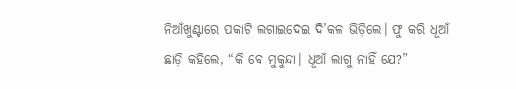ନିଆଁଖୁଣ୍ଟାରେ ପକାଟି ଲଗାଇଦେଇ ଦି’କଳ ଭିଡ଼ିଲେ। ଫୁ କରି ଧୂଆଁ ଛାଡ଼ି କହିଲେ, “କି ବେ ମୁକୁନ୍ଦା। ଧୂଆଁ ଲାଗୁ ନାହିଁ ଯେ?”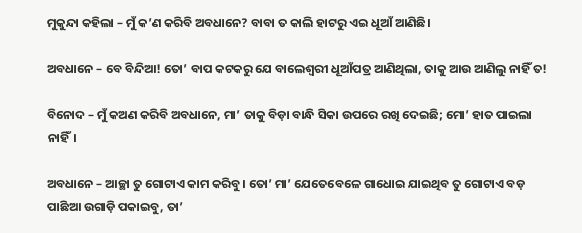ମୁକୁନ୍ଦା କହିଲା – ମୁଁ କ’ଣ କରିବି ଅବଧାନେ? ବାବା ତ କାଲି ହାଟରୁ ଏଇ ଧୂଆଁ ଆଣିଛି।

ଅବଧାନେ – ବେ ବିନ୍ଦିଆ! ତୋ’ ବାପ କଟକରୁ ଯେ ବାଲେଶ୍ବରୀ ଧୂଆଁପତ୍ର ଆଣିଥିଲା, ତାକୁ ଆଉ ଆଣିଲୁ ନାହିଁ ତ!

ବିନୋଦ – ମୁଁ କଅଣ କରିବି ଅବଧାନେ, ମା’ ତାକୁ ବିଡ଼ା ବାନ୍ଧି ସିକା ଉପରେ ରଖି ଦେଇଛି; ମୋ’ ହାତ ପାଇଲା ନାହିଁ।

ଅବଧାନେ – ଆଚ୍ଛା ତୁ ଗୋଟାଏ କାମ କରିବୁ। ତୋ’ ମା’ ଯେତେବେଳେ ଗାଧୋଇ ଯାଇଥିବ ତୁ ଗୋଟାଏ ବଡ଼ ପାଛିଆ ଉଗାଡ଼ି ପକାଇବୁ, ତା’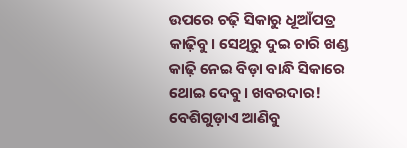ଉପରେ ଚଢ଼ି ସିକାରୁ ଧୂଆଁପତ୍ର କାଢ଼ିବୁ। ସେଥିରୁ ଦୁଇ ଚାରି ଖଣ୍ଡ କାଢ଼ି ନେଇ ବିଡ଼ା ବାନ୍ଧି ସିକାରେ ଥୋଇ ଦେବୁ। ଖବରଦାର! ବେଶିଗୁଡ଼ାଏ ଆଣିବୁ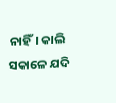ନାହିଁ। କାଲି ସକାଳେ ଯଦି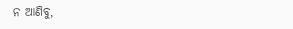ନ ଆଣିବୁ,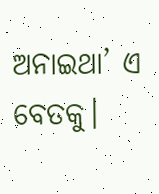ଅନାଇଥା’ ଏ ବେତକୁ।